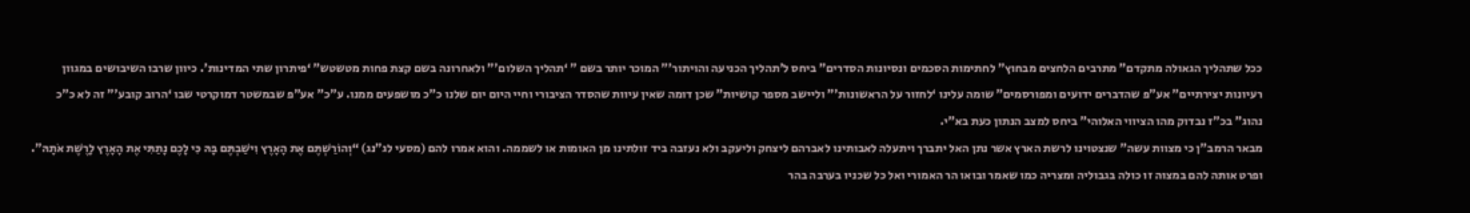ככל שתהליך הגאולה מתקדם” מתרבים הלחצים מבחוץ” לחתימות הסכמים ונסיונות הסדרים” ביחס ל’תהליך הכניעה והויתור'” המוכר יותר בשם ” ‘תהליך השלום'” ולאחרונה בשם קצת פחות מטשטש” ‘פיתרון שתי המדינות’. כיוון שרבו השיבושים במגוון רעיונות יצירתיים” אע”פ שהדברים ידועים ומפורסמים” שומה עלינו ‘לחזור על הראשונות'” וליישב מספר קושיות” שכן דומה שאין עיוות שהסדר הציבורי וחיי היום יום שלנו כ”כ מושפעים ממנו. ע”כ” אע”פ שבמשטר דמוקרטי שבו ‘הרוב קובע'” זה לא כ”כ נהוג” בכ”ז נבדוק מהו הציווי האלוהי” ביחס למצב הנתון כעת בא”י.
מבאר הרמב”ן כי מצוות עשה” שנצטוינו לרשת הארץ אשר נתן האל יתברך ויתעלה לאבותינו לאברהם ליצחק וליעקב ולא נעזבה ביד זולתינו מן האומות או לשממה. והוא אמרו להם (מסעי לג”נג) “וְהוֹרַשְׁתֶּם אֶת הָאָרֶץ וִישַׁבְתֶּם בָּהּ כִּי לָכֶם נָתַתִּי אֶת הָאָרֶץ לָרֶשֶׁת אֹתָהּ”. ופרט אותה להם במצוה זו כולה בגבוליה ומצריה כמו שאמר ובואו הר האמורי ואל כל שכניו בערבה בהר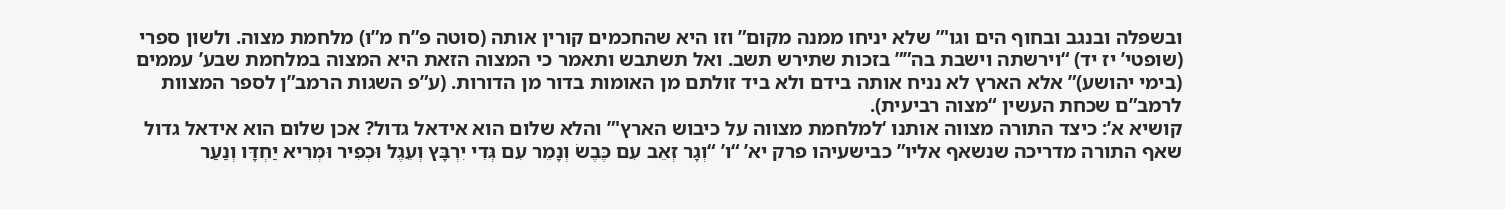ובשפלה ובנגב ובחוף הים וגו'” שלא יניחו ממנה מקום” וזו היא שהחכמים קורין אותה (סוטה פ”ח מ”ו) מלחמת מצוה. ולשון ספרי (שופטי’ יז יד) “וירשתה וישבת בה”” בזכות שתירש תשב. ואל תשתבש ותאמר כי המצוה הזאת היא המצוה במלחמת שבע’ עממים (בימי יהושע)” אלא הארץ לא נניח אותה בידם ולא ביד זולתם מן האומות בדור מן הדורות. (ע”פ השגות הרמב”ן לספר המצוות לרמב”ם שכחת העשין “מצוה רביעית).
קושיא א’: כיצד התורה מצווה אותנו ‘למלחמת מצווה על כיבוש הארץ'” והלא שלום הוא אידאל גדול? אכן שלום הוא אידאל גדול שאף התורה מדריכה שנשאף אליו” כבישעיהו פרק יא’ “ו’ “וְגָר זְאֵב עִם כֶּבֶשׂ וְנָמֵר עִם גְּדִי יִרְבָּץ וְעֵגֶל וּכְפִיר וּמְרִיא יַחְדָּו וְנַעַר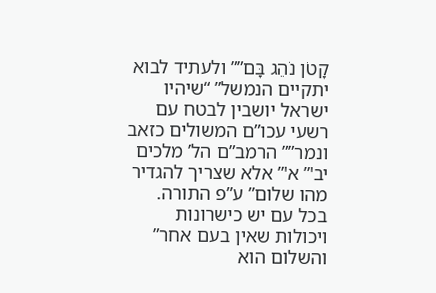קָטֹן נֹהֵג בָּם”” ולעתיד לבוא יתקיים הנמשל” “שיהיו ישראל יושבין לבטח עם רשעי עכו”ם המשולים כזאב ונמר”” הרמב”ם הל’ מלכים יב'” א'” אלא שצריך להגדיר מהו שלום” ע”פ התורה. בכל עם יש כישרונות ויכולות שאין בעם אחר” והשלום הוא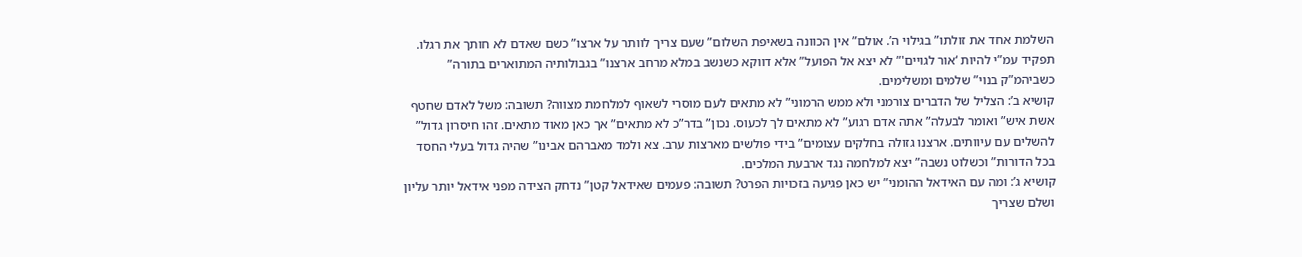השלמת אחד את זולתו” בגילוי ה’. אולם” אין הכוונה בשאיפת השלום” שעם צריך לוותר על ארצו” כשם שאדם לא חותך את רגלו. תפקיד עמ”י להיות ‘אור לגויים'” לא יצא אל הפועל” אלא דווקא כשנשב במלא מרחב ארצנו” בגבולותיה המתוארים בתורה” כשביהמ”ק בנוי” שלמים ומשלימים.
קושיא ב’: הצליל של הדברים צורמני ולא ממש הרמוני” לא מתאים לעם מוסרי לשאוף למלחמת מצווה? תשובה: משל לאדם שחטף אשת איש” ואומר לבעלה” אתה אדם רגוע” לא מתאים לך לכעוס. נכון” בדר”כ לא מתאים” אך כאן מאוד מתאים. זהו חיסרון גדול” להשלים עם עיוותים. ארצנו גזולה בחלקים עצומים” בידי פולשים מארצות ערב. צא ולמד מאברהם אבינו” שהיה גדול בעלי החסד בכל הדורות” וכשלוט נשבה” יצא למלחמה נגד ארבעת המלכים.
קושיא ג’: ומה עם האידאל ההומני” יש כאן פגיעה בזכויות הפרט? תשובה: פעמים שאידאל קטן” נדחק הצידה מפני אידאל יותר עליון ושלם שצריך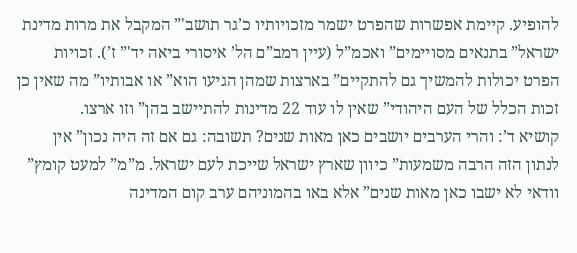להופיע. קיימת אפשרות שהפרט ישמר מזכויותיו כ’גר תושב'” המקבל את מרות מדינת ישראל” בתנאים מסויימים” ואכמ”ל (עיין רמב”ם הל’ איסורי ביאה יד'” ז’). זכויות הפרט יכולות להמשיך גם להתקיים” בארצות שמהן הגיעו הוא” או אבותיו” מה שאין כן זכות הכלל של העם היהודי” שאין לו עוד 22 מדינות להתיישב בהן” וזו ארצו.
קושיא ד’: והרי הערבים יושבים כאן מאות שנים? תשובה: גם אם זה היה נכון” אין לנתון הזה הרבה משמעות” כיוון שארץ ישראל שייכת לעם ישראל. מ”מ” למעט קומץ” וודאי לא ישבו כאן מאות שנים” אלא באו בהמוניהם ערב קום המדינה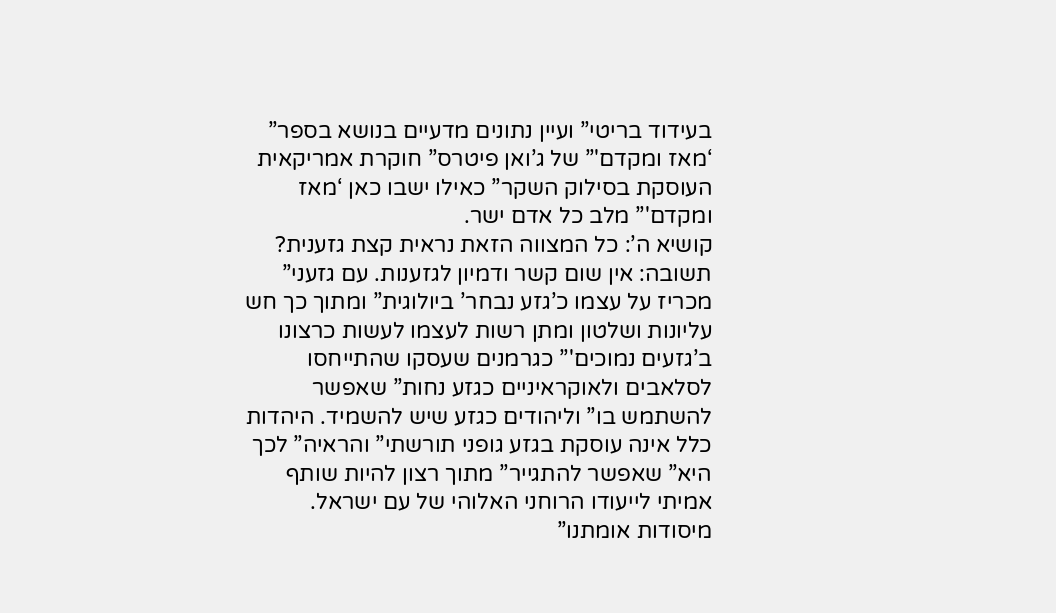בעידוד בריטי” ועיין נתונים מדעיים בנושא בספר” ‘מאז ומקדם'” של ג’ואן פיטרס” חוקרת אמריקאית העוסקת בסילוק השקר” כאילו ישבו כאן ‘מאז ומקדם'” מלב כל אדם ישר.
קושיא ה’: כל המצווה הזאת נראית קצת גזענית? תשובה: אין שום קשר ודמיון לגזענות. עם גזעני” מכריז על עצמו כ’גזע נבחר’ ביולוגית” ומתוך כך חש עליונות ושלטון ומתן רשות לעצמו לעשות כרצונו ב’גזעים נמוכים'” כגרמנים שעסקו שהתייחסו לסלאבים ולאוקראיניים כגזע נחות” שאפשר להשתמש בו” וליהודים כגזע שיש להשמיד. היהדות כלל אינה עוסקת בגזע גופני תורשתי” והראיה” לכך היא” שאפשר להתגייר” מתוך רצון להיות שותף אמיתי לייעודו הרוחני האלוהי של עם ישראל. מיסודות אומתנו”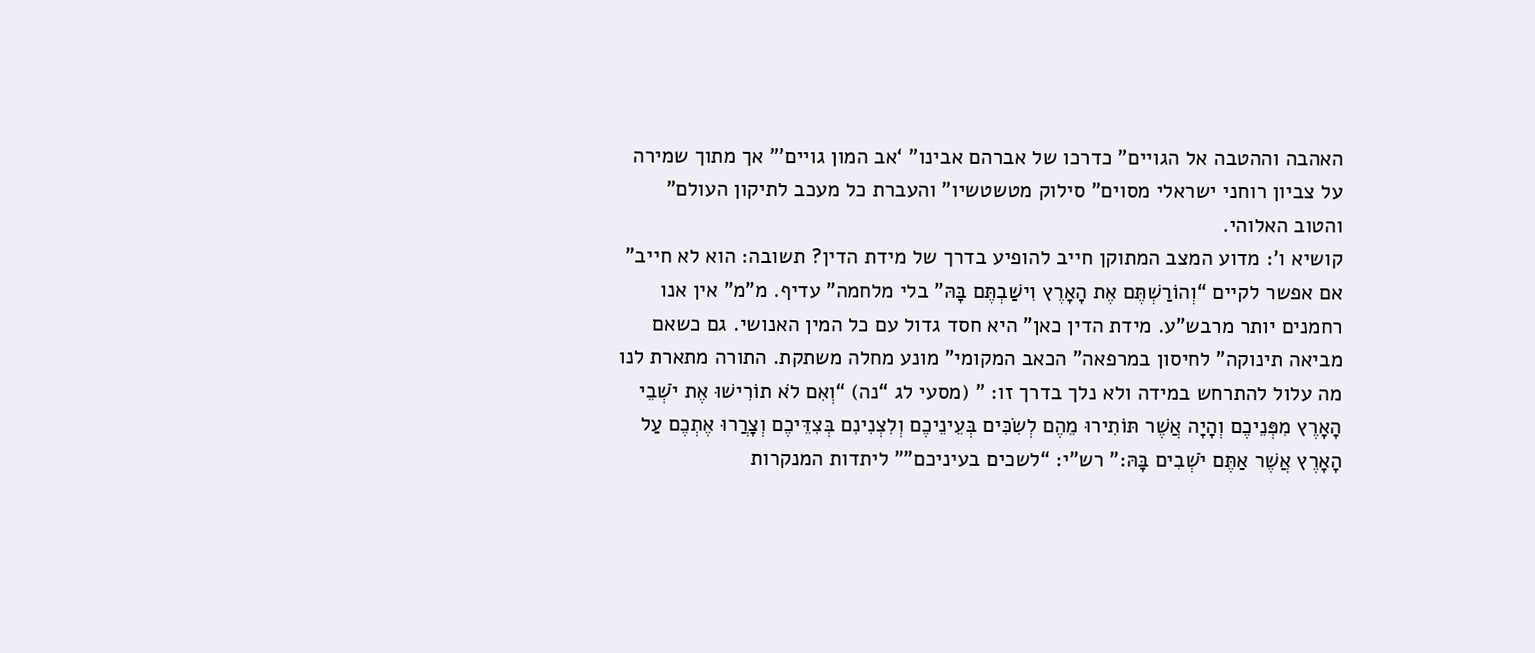האהבה וההטבה אל הגויים” כדרכו של אברהם אבינו” ‘אב המון גויים'” אך מתוך שמירה על צביון רוחני ישראלי מסוים” סילוק מטשטשיו” והעברת כל מעכב לתיקון העולם” והטוב האלוהי.
קושיא ו’: מדוע המצב המתוקן חייב להופיע בדרך של מידת הדין? תשובה: הוא לא חייב” אם אפשר לקיים “וְהוֹרַשְׁתֶּם אֶת הָאָרֶץ וִישַׁבְתֶּם בָּהּ” בלי מלחמה” עדיף. מ”מ” אין אנו רחמנים יותר מרבש”ע. מידת הדין כאן” היא חסד גדול עם כל המין האנושי. גם כשאם מביאה תינוקה” לחיסון במרפאה” הכאב המקומי” מונע מחלה משתקת. התורה מתארת לנו מה עלול להתרחש במידה ולא נלך בדרך זו: ” (מסעי לג “נה) “וְאִם לֹא תוֹרִישׁוּ אֶת יֹשְׁבֵי הָאָרֶץ מִפְּנֵיכֶם וְהָיָה אֲשֶׁר תּוֹתִירוּ מֵהֶם לְשִׂכִּים בְּעֵינֵיכֶם וְלִצְנִינִם בְּצִדֵּיכֶם וְצָרֲרוּ אֶתְכֶם עַל הָאָרֶץ אֲשֶׁר אַתֶּם יֹשְׁבִים בָּהּ:” רש”י: “לשכים בעיניכם”” ליתדות המנקרות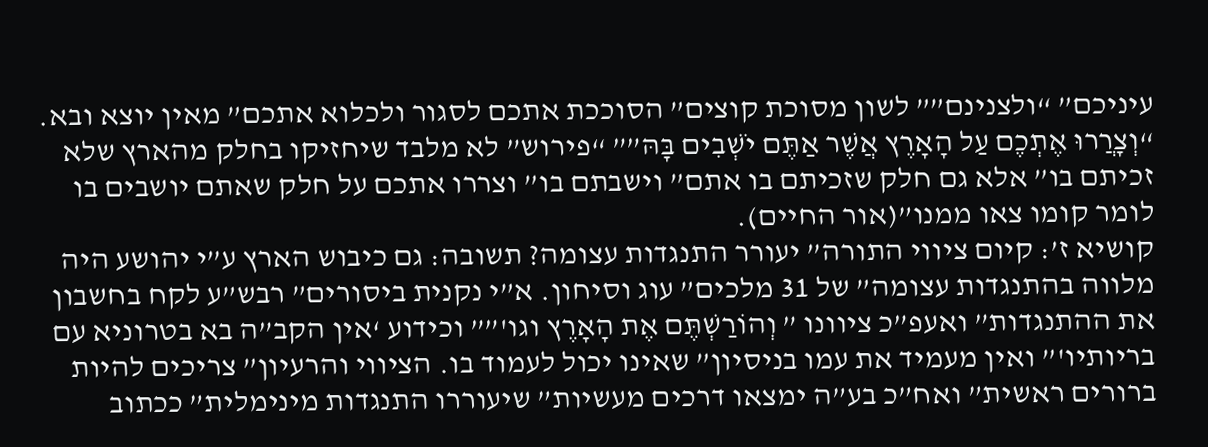עיניכם” “ולצנינם”” לשון מסוכת קוצים” הסוככת אתכם לסגור ולכלוא אתכם” מאין יוצא ובא. “וְצָרֲרוּ אֶתְכֶם עַל הָאָרֶץ אֲשֶׁר אַתֶּם יֹשְׁבִים בָּהּ”” “פירוש” לא מלבד שיחזיקו בחלק מהארץ שלא זכיתם בו” אלא גם חלק שזכיתם בו אתם” וישבתם בו” וצררו אתכם על חלק שאתם יושבים בו לומר קומו צאו ממנו”(אור החיים).
קושיא ז’: קיום ציווי התורה” יעורר התנגדות עצומה? תשובה: גם כיבוש הארץ ע”י יהושע היה מלווה בהתנגדות עצומה” של 31 מלכים” עוג וסיחון. א”י נקנית ביסורים” רבש”ע לקח בחשבון את ההתנגדות” ואעפ”כ ציוונו ” וְהוֹרַשְׁתֶּם אֶת הָאָרֶץ וגו'”” וכידוע ‘אין הקב”ה בא בטרוניא עם בריותיו'” ואין מעמיד את עמו בניסיון” שאינו יכול לעמוד בו. הציווי והרעיון” צריכים להיות ברורים ראשית” ואח”כ בע”ה ימצאו דרכים מעשיות” שיעוררו התנגדות מינימלית” ככתוב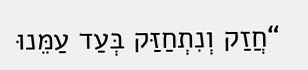“חֲזַק וְנִתְחַזַּק בְּעַד עַמֵּנוּ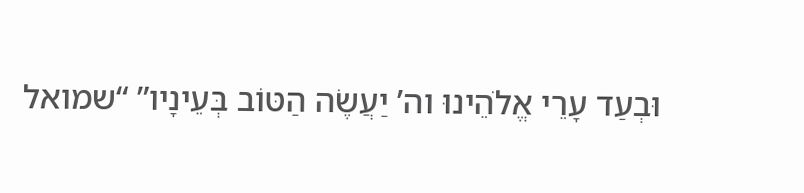וּבְעַד עָרֵי אֱלֹהֵינוּ וה’ יַעֲשֶׂה הַטּוֹב בְּעֵינָיו” “שמואל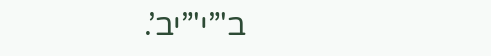ב'”י'”יב’.